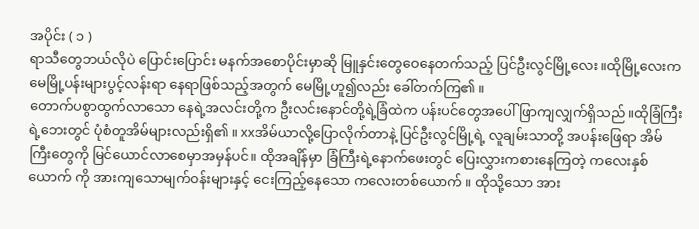အပိုင်း ( ၁ )
ရာသီတွေဘယ်လိုပဲ ပြောင်းပြောင်း မနက်အစောပိုင်းမှာဆို မြူနှင်းတွေဝေနေတက်သည့် ပြင်ဦးလွင်မြို့လေး။ထိုမြို့လေးက မေမြို့ပန်းများပွင့်လန်းရာ နေရာဖြစ်သည့်အတွက် မေမြို့ဟူ၍လည်း ခေါ်တက်ကြ၏ ။
တောက်ပစွာထွက်လာသော နေရဲ့အလင်းတို့က ဦးလင်းနောင်တို့ရဲ့ခြံထဲက ပန်းပင်တွေအပေါ်ဖြာကျလျှက်ရှိသည်။ထိုခြံကြီးရဲ့ဘေးတွင် ပုံစံတူအိမ်များလည်းရှိ၏ ။ xxအိမ်ယာလို့ပြောလိုက်တာနဲ့ ပြင်ဦးလွင်မြို့ရဲ့ လူချမ်းသာတို့ အပန်းဖြေရာ အိမ်ကြီးတွေကို မြင်ယောင်လာစေမှာအမှန်ပင်။ ထိုအချိန်မှာ ခြံကြီးရဲ့နောက်ဖေးတွင် ပြေးလွှားကစားနေကြတဲ့ ကလေးနှစ်ယောက် ကို အားကျသောမျက်၀န်းများနှင့် ငေးကြည့်နေသော ကလေးတစ်ယောက် ။ ထိုသို့သော အား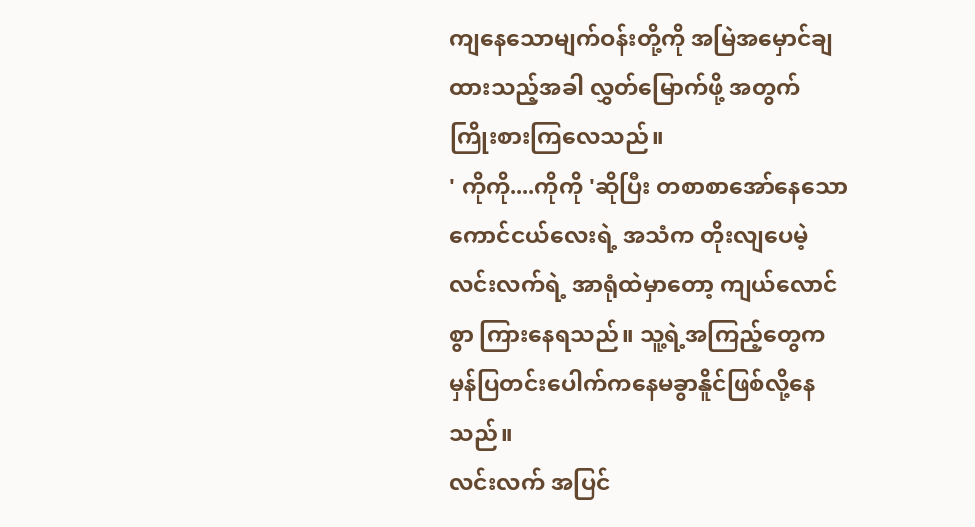ကျနေသောမျက်ဝန်းတို့ကို အမြဲအမှောင်ချထားသည့်အခါ လွှတ်မြောက်ဖို့ အတွက် ကြိုးစားကြလေသည်။
' ကိုကို....ကိုကို 'ဆိုပြီး တစာစာအော်နေသော ကောင်ငယ်လေးရဲ့ အသံက တိုးလျပေမဲ့ လင်းလက်ရဲ့ အာရုံထဲမှာတော့ ကျယ်လောင်စွာ ကြားနေရသည်။ သူ့ရဲ့အကြည့်တွေက မှန်ပြတင်းပေါက်ကနေမခွာနိူင်ဖြစ်လို့နေသည်။
လင်းလက် အပြင်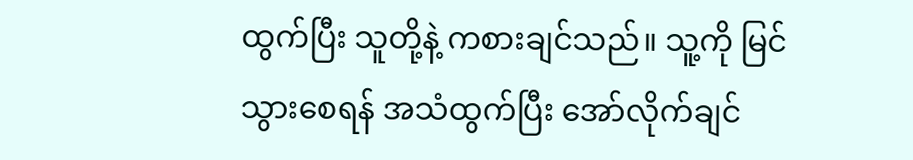ထွက်ပြီး သူတို့နဲ့ ကစားချင်သည်။ သူ့ကို မြင်သွားစေရန် အသံထွက်ပြီး အော်လိုက်ချင်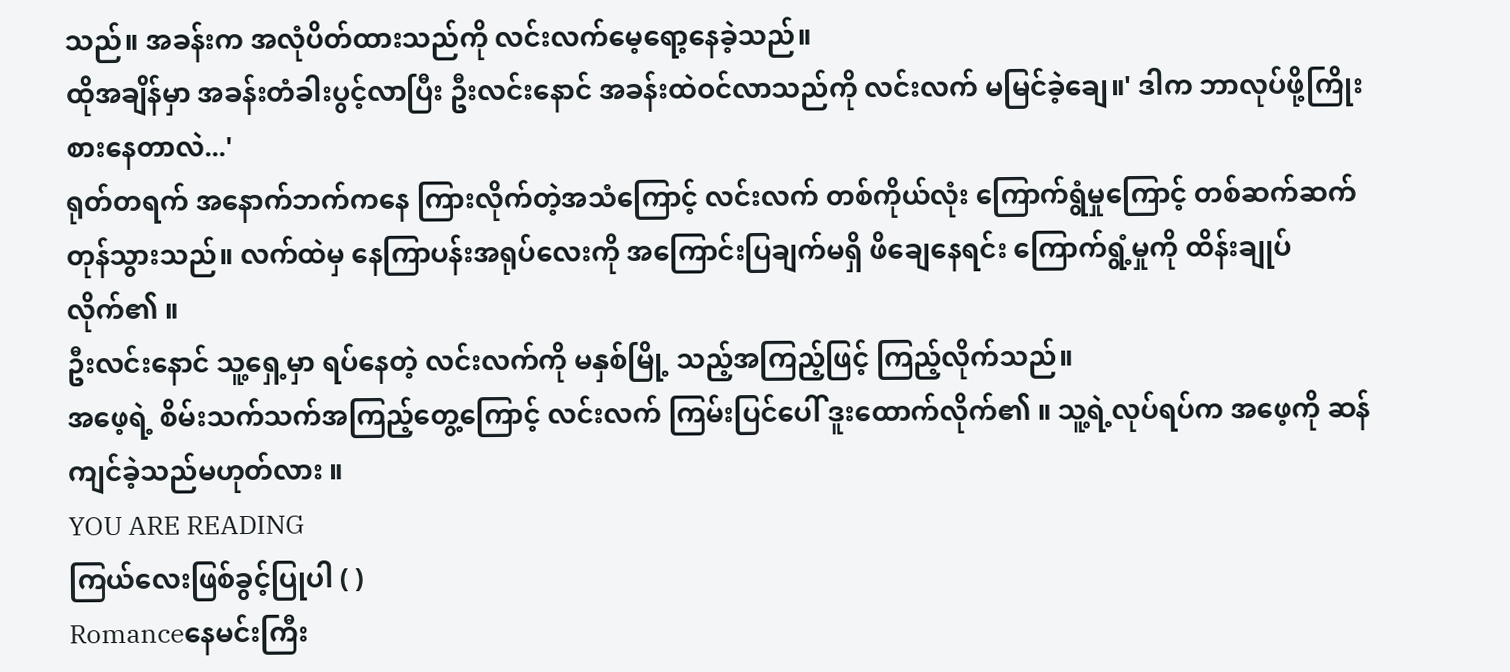သည်။ အခန်းက အလုံပိတ်ထားသည်ကို လင်းလက်မေ့ရော့နေခဲ့သည်။
ထိုအချိန်မှာ အခန်းတံခါးပွင့်လာပြီး ဦးလင်းနောင် အခန်းထဲဝင်လာသည်ကို လင်းလက် မမြင်ခဲ့ချေ။' ဒါက ဘာလုပ်ဖို့ကြိုးစားနေတာလဲ...'
ရုတ်တရက် အနောက်ဘက်ကနေ ကြားလိုက်တဲ့အသံကြောင့် လင်းလက် တစ်ကိုယ်လုံး ကြောက်ရွံမှုကြောင့် တစ်ဆက်ဆက်တုန်သွားသည်။ လက်ထဲမှ နေကြာပန်းအရုပ်လေးကို အကြောင်းပြချက်မရှိ ဖိချေနေရင်း ကြောက်ရွံ့မှုကို ထိန်းချုပ်လိုက်၏ ။
ဦးလင်းနောင် သူ့ရှေ့မှာ ရပ်နေတဲ့ လင်းလက်ကို မနှစ်မြို့ သည့်အကြည့်ဖြင့် ကြည့်လိုက်သည်။
အဖေ့ရဲ့ စိမ်းသက်သက်အကြည့်တွေ့ကြောင့် လင်းလက် ကြမ်းပြင်ပေါ် ဒူးထောက်လိုက်၏ ။ သူ့ရဲ့လုပ်ရပ်က အဖေ့ကို ဆန်ကျင်ခဲ့သည်မဟုတ်လား ။
YOU ARE READING
ကြယ်လေးဖြစ်ခွင့်ပြုပါ ( )
Romanceနေမင်းကြီး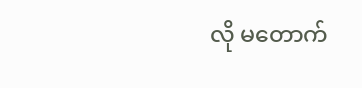လို မတောက်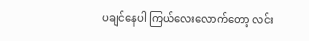ပချင်နေပါ ကြယ်လေးလောက်တော့ လင်း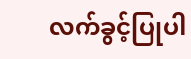လက်ခွင့်ပြုပါ